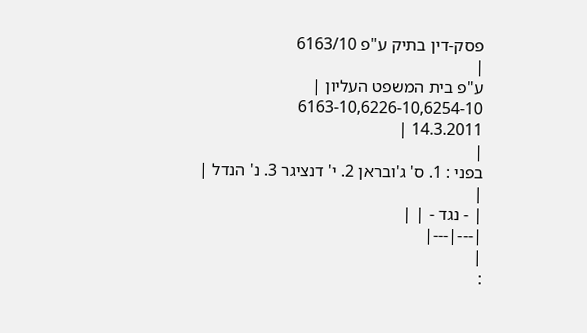פסק-דין בתיק ע"פ 6163/10
|
ע"פ בית המשפט העליון |
6163-10,6226-10,6254-10
14.3.2011 |
|
בפני : 1. ס' ג'ובראן 2. י' דנציגר 3. נ' הנדל |
|
| - נגד - | |
|---|---|
|
: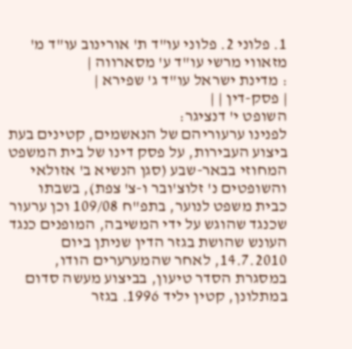1. פלוני 2. פלוני עו"ד ת' אורינוב עו"ד מ' מזאווי מרשי עו"ד ע' מסארווה |
: מדינת ישראל עו"ד ג' שפירא |
| פסק-דין | |
השופט י' דנציגר:
לפנינו ערעוריהם של הנאשמים, קטינים בעת ביצוע העבירות, על פסק דינו של בית המשפט המחוזי בבאר-שבע (סגן הנשיא ב' אזולאי והשופטים נ' זלוצ'ובר ו-צ' צפת), בשבתו כבית משפט לנוער, בתפ"ח 109/08 וכן ערעור שכנגד שהוגש על ידי המשיבה, המופנים כנגד העונש שהושת בגזר הדין שניתן ביום 14.7.2010, לאחר שהמערערים הודו, במסגרת הסדר טיעון, בביצוע מעשה סדום במתלונן, קטין יליד 1996. בגזר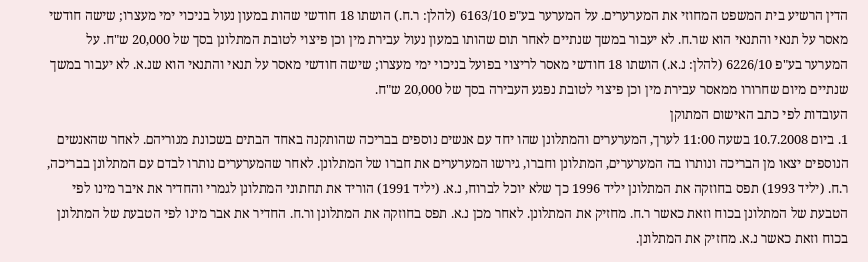הדין הרשיע בית המשפט המחוזי את המערערים. על המערער בע"פ 6163/10 (להלן: ר.ח.) הושתו 18 חודשי שהות במעון נעול בניכוי ימי מעצרו; שישה חודשי מאסר על תנאי והתנאי הוא שר.ח. לא יעבור במשך שנתיים לאחר תום שהותו במעון נעול עבירת מין וכן פיצוי לטובת המתלונן בסך של 20,000 ש"ח. על המערער בע"פ 6226/10 (להלן: נ.א.) הושתו 18 חודשי מאסר לריצוי בפועל בניכוי ימי מעצרו; שישה חודשי מאסר על תנאי והתנאי הוא שנ.א. לא יעבור במשך שנתיים מיום שחרורו ממאסר עבירת מין וכן פיצוי לטובת נפגע העבירה בסך של 20,000 ש"ח.
העובדות לפי כתב האישום המתוקן
1. ביום 10.7.2008 בשעה 11:00 לערך, המערערים והמתלונן שהו יחד עם אנשים נוספים בבריכה שהותקנה באחד הבתים בשכונת מגוריהם. לאחר שהאנשים הנוספים יצאו מן הבריכה ונותרו בה המערערים, המתלונן וחברו, גירשו המערערים את חברו של המתלונן. לאחר שהמערערים נותרו לבדם עם המתלונן בבריכה, ר.ח. (יליד 1993) תפס בחוזקה את המתלונן יליד 1996 כך שלא יוכל לברוח, נ.א. (יליד 1991) הוריד את תחתוני המתלונן לגמרי והחדיר את איבר מינו לפי הטבעת של המתלונן בכוח וזאת כאשר ר.ח. מחזיק את המתלונן. לאחר מכן נ.א. תפס בחוזקה את המתלונן ור.ח. החדיר את אבר מינו לפי הטבעת של המתלונן בכוח וזאת כאשר נ.א. מחזיק את המתלונן.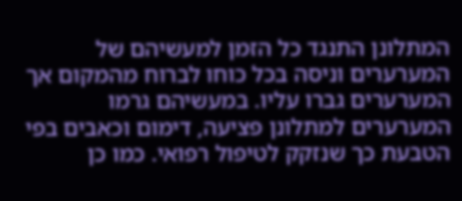המתלונן התנגד כל הזמן למעשיהם של המערערים וניסה בכל כוחו לברוח מהמקום אך המערערים גברו עליו. במעשיהם גרמו המערערים למתלונן פציעה, דימום וכאבים בפי הטבעת כך שנזקק לטיפול רפואי. כמו כן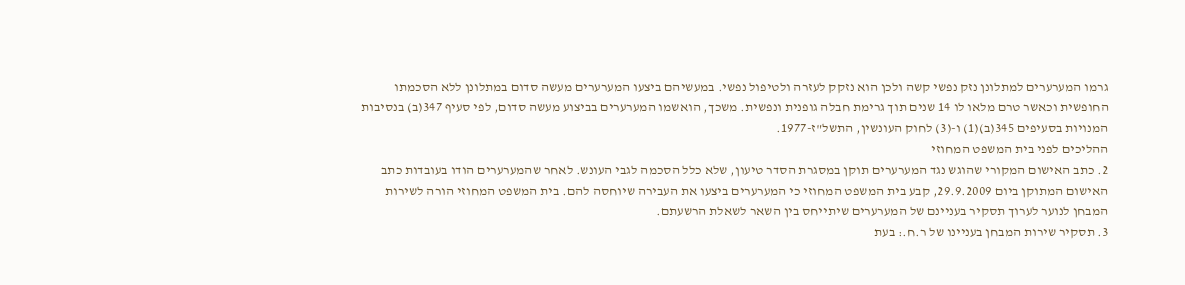גרמו המערערים למתלונן נזק נפשי קשה ולכן הוא נזקק לעזרה ולטיפול נפשי. במעשיהם ביצעו המערערים מעשה סדום במתלונן ללא הסכמתו החופשית וכאשר טרם מלאו לו 14 שנים תוך גרימת חבלה גופנית ונפשית. משכך, הואשמו המערערים בביצוע מעשה סדום, לפי סעיף 347(ב) בנסיבות המנויות בסעיפים 345(ב)(1) ו-(3) לחוק העונשין, התשל"ז-1977.
ההליכים לפני בית המשפט המחוזי
2. כתב האישום המקורי שהוגש נגד המערערים תוקן במסגרת הסדר טיעון, שלא כלל הסכמה לגבי העונש. לאחר שהמערערים הודו בעובדות כתב האישום המתוקן ביום 29.9.2009, קבע בית המשפט המחוזי כי המערערים ביצעו את העבירה שיוחסה להם. בית המשפט המחוזי הורה לשירות המבחן לנוער לערוך תסקיר בעניינם של המערערים שיתייחס בין השאר לשאלת הרשעתם.
3. תסקיר שירות המבחן בעניינו של ר.ח.: בעת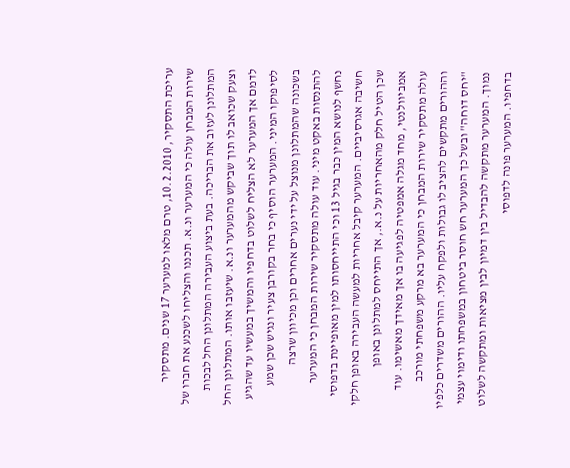עריכת התסקיר, 10.2.2010, טרם מלאו למערער 17 שנים. מתסקיר שירות המבחן עולה כי המערער ונ.א. תכננו והצליחו לשכנע את חברו של המתלונן לעזוב את הבריכה. בעת ביצוע העבירה המתלונן החל לבכות וצעק שכואב לו תוך שביקש מהמערער ונ.א. שיעזבו אותו. המתלונן החל לדמם אך המערער לא הצליח לשלוט בדחפיו והמשיך במעשיו עד שהגיע לסיפוקו המיני. המערער הוסיף כי בחר בקורבן צעיר ונגיש שכן שמע בשכונה שהמתלונן מנוצל על ידי נערים אחרים וכן מכיוון שרצה להתנסות באקט מיני. עוד עולה מתסקיר שירות המבחן כי המערער נחשף לנושא המין כבר בגיל 13 וכי התייחסותו למין מאופיינת בדפוסי חשיבה אגרסיביים. המערער קיבל אחריות למעשה העבירה באופן חלקי שכן הטיל חלק מהאחריות על נ.א., אך התייחס למתלונן באופן אמביוולנטי, מחד מגלה אמפטיה לפגיעה בו אך מאידך מאשימו. עוד עולה מתסקיר שירות המבחן כי המערער בא מרקע משפחתי מורכב וההורים מתקשים להציב לו גבולות ולפקח עליו. ההורים משדרים כלפיו "יחס דוחה" ובשל כך המערער חש חוסר ביטחון במשפחתו ודימוי עצמי נמוך. המערער מתקשה להבדיל בין דמיון לבין מציאות ומתקשה לשלוט בדחפיו. המערער פונה לדפוסי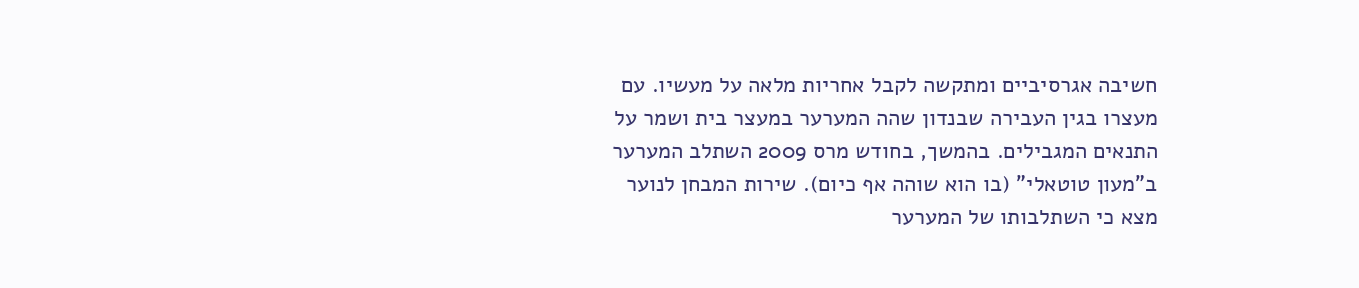חשיבה אגרסיביים ומתקשה לקבל אחריות מלאה על מעשיו. עם מעצרו בגין העבירה שבנדון שהה המערער במעצר בית ושמר על התנאים המגבילים. בהמשך, בחודש מרס 2009 השתלב המערער ב"מעון טוטאלי" (בו הוא שוהה אף כיום). שירות המבחן לנוער מצא כי השתלבותו של המערער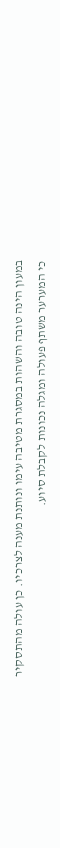במעון הינה טובה והשהות במסגרת מטיבה עימו ונותנת מענה לצרכיו. כן עולה מהתסקיר כי המערער משתף פעולה ומגלה נכונות לקבלת סיוע.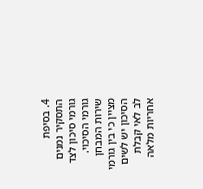4. בסיפת התסקיר נמנים גורמי סיכון לצד גורמי הסיכוי. שירות המבחן מציין כי בין גורמי הסיכון יש לשים לב לאי קבלת אחריות מלאה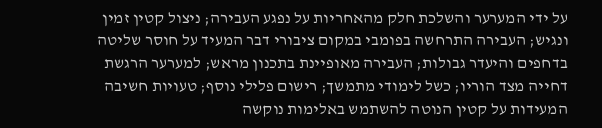על ידי המערער והשלכת חלק מהאחריות על נפגע העבירה; ניצול קטין זמין ונגיש; העבירה התרחשה בפומבי במקום ציבורי דבר המעיד על חוסר שליטה בדחפים והיעדר גבולות; העבירה מאופיינת בתכנון מראש; למערער הרגשת דחייה מצד הוריו; כשל לימודי מתמשך; רישום פלילי נוסף; טעויות חשיבה המעידות על קטין הנוטה להשתמש באלימות נוקשה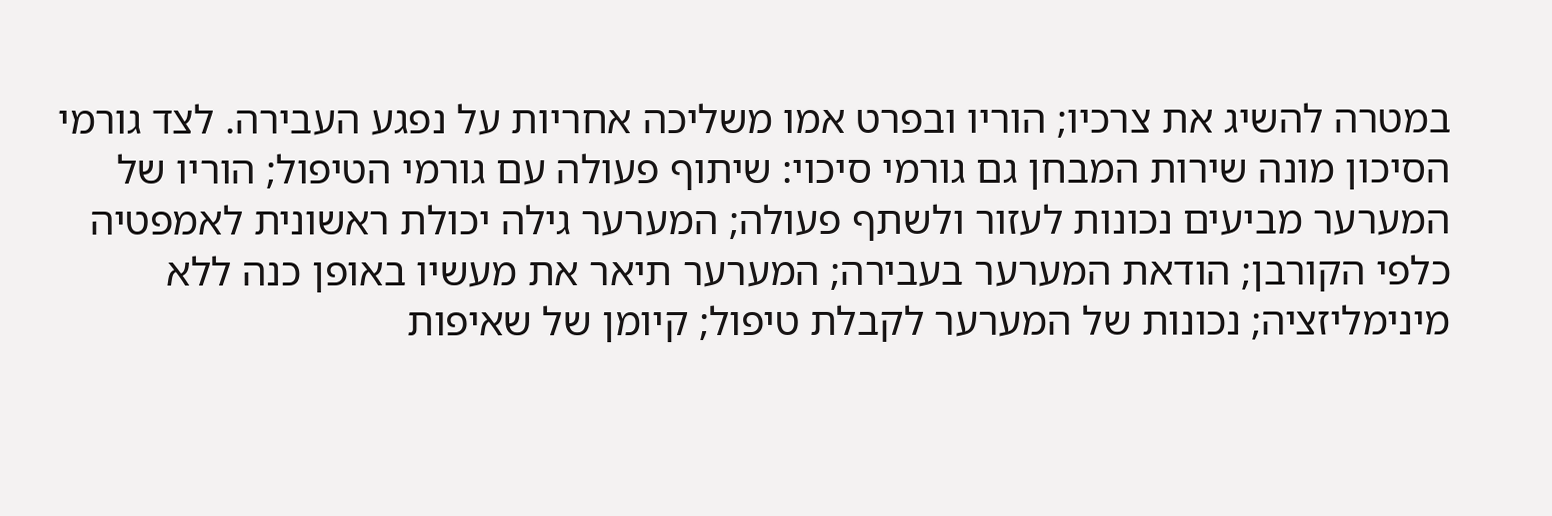במטרה להשיג את צרכיו; הוריו ובפרט אמו משליכה אחריות על נפגע העבירה. לצד גורמי הסיכון מונה שירות המבחן גם גורמי סיכוי: שיתוף פעולה עם גורמי הטיפול; הוריו של המערער מביעים נכונות לעזור ולשתף פעולה; המערער גילה יכולת ראשונית לאמפטיה כלפי הקורבן; הודאת המערער בעבירה; המערער תיאר את מעשיו באופן כנה ללא מינימליזציה; נכונות של המערער לקבלת טיפול; קיומן של שאיפות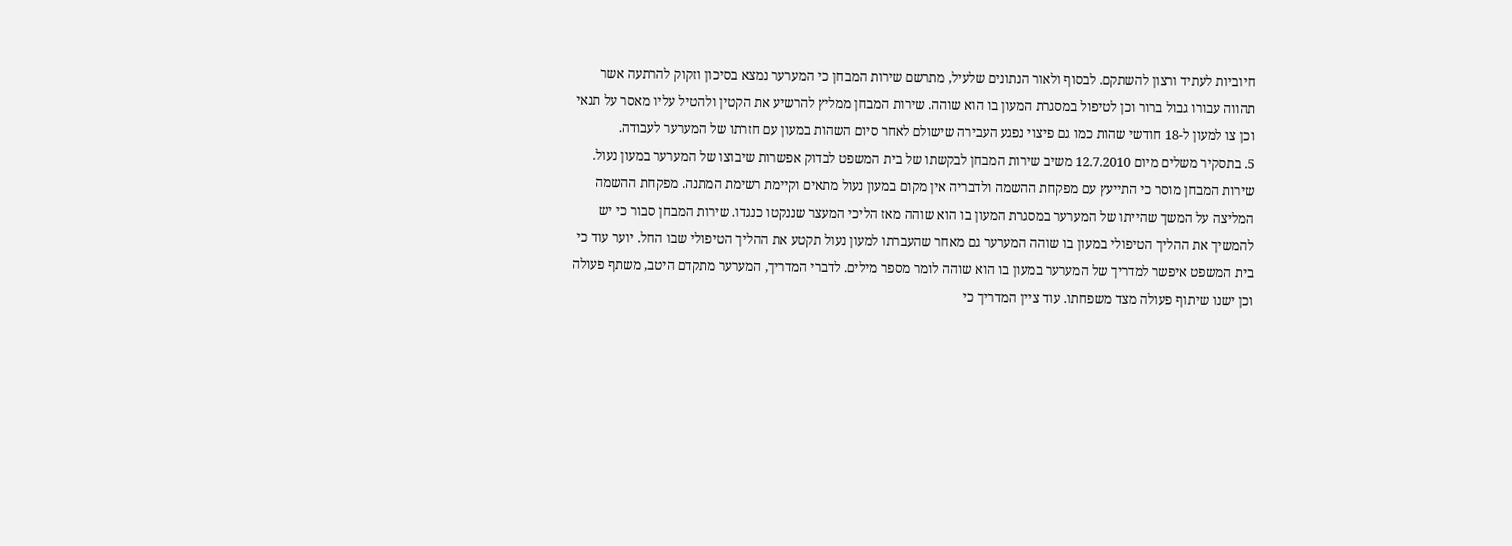חיוביות לעתיד ורצון להשתקם. לבסוף ולאור הנתונים שלעיל, מתרשם שירות המבחן כי המערער נמצא בסיכון וזקוק להרתעה אשר תהווה עבורו גבול ברור וכן לטיפול במסגרת המעון בו הוא שוהה. שירות המבחן ממליץ להרשיע את הקטין ולהטיל עליו מאסר על תנאי וכן צו למעון ל-18 חודשי שהות כמו גם פיצוי נפגע העבירה שישולם לאחר סיום השהות במעון עם חזרתו של המערער לעבודה.
5. בתסקיר משלים מיום 12.7.2010 משיב שירות המבחן לבקשתו של בית המשפט לבדוק אפשרות שיבוצו של המערער במעון נעול. שירות המבחן מוסר כי התייעץ עם מפקחת ההשמה ולדבריה אין מקום במעון נעול מתאים וקיימת רשימת המתנה. מפקחת ההשמה המליצה על המשך שהייתו של המערער במסגרת המעון בו הוא שוהה מאז הליכי המעצר שננקטו כנגדו. שירות המבחן סבור כי יש להמשיך את ההליך הטיפולי במעון בו שוהה המערער גם מאחר שהעברתו למעון נעול תקטע את ההליך הטיפולי שבו החל. יוער עוד כי בית המשפט איפשר למדריך של המערער במעון בו הוא שוהה לומר מספר מילים. לדברי המדריך, המערער מתקדם היטב, משתף פעולה וכן ישנו שיתוף פעולה מצד משפחתו. עוד ציין המדריך כי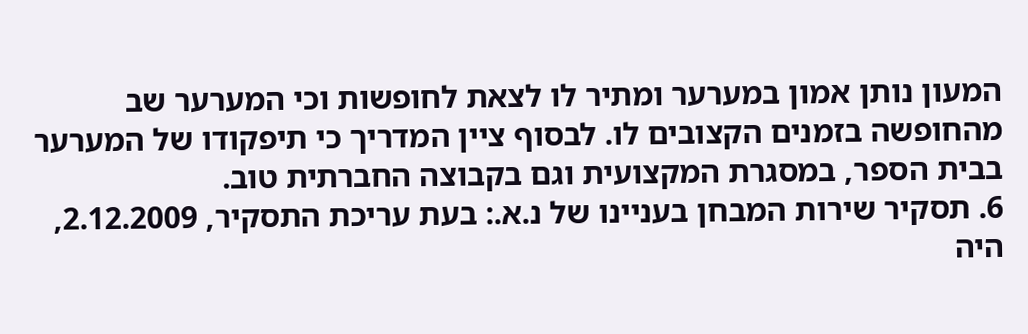המעון נותן אמון במערער ומתיר לו לצאת לחופשות וכי המערער שב מהחופשה בזמנים הקצובים לו. לבסוף ציין המדריך כי תיפקודו של המערער בבית הספר, במסגרת המקצועית וגם בקבוצה החברתית טוב.
6. תסקיר שירות המבחן בעניינו של נ.א.: בעת עריכת התסקיר, 2.12.2009, היה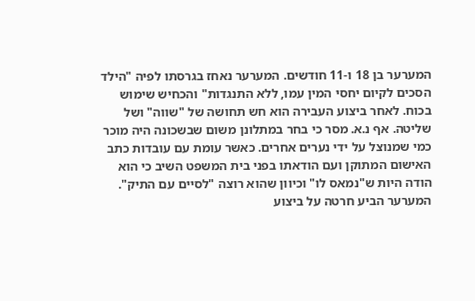המערער בן 18 ו-11 חודשים. המערער נאחז בגרסתו לפיה "הילד הסכים לקיום יחסי המין עמו, ללא התנגדות" והכחיש שימוש בכוח. לאחר ביצוע העבירה הוא חש תחושה של "שווה" ושל שליטה. אף נ.א. מסר כי בחר במתלונן משום שבשכונה היה מוכר כמי שמנוצל על ידי נערים אחרים. כאשר עומת עם עובדות כתב האישום המתוקן ועם הודאתו בפני בית המשפט השיב כי הוא הודה היות ש"נמאס לו" וכיוון שהוא רוצה "לסיים עם התיק". המערער הביע חרטה על ביצוע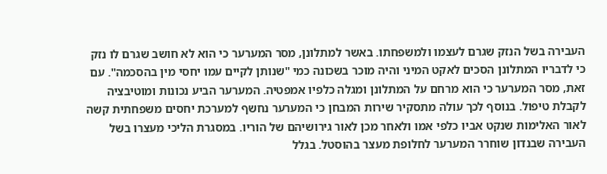העבירה בשל הנזק שגרם לעצמו ולמשפחתו. באשר למתלונן, מסר המערער כי הוא לא חושב שגרם לו נזק כי לדבריו המתלונן הסכים לאקט המיני והיה מוכר בשכונה כמי "שנותן לקיים עמו יחסי מין בהסכמה". עם זאת, מסר המערער כי הוא מרחם על המתלונן ומגלה כלפיו אמפטיה. המערער הביע נכונות ומוטיבציה לקבלת טיפול. בנוסף לכך עולה מתסקיר שירות המבחן כי המערער נחשף למערכת יחסים משפחתית קשה לאור האלימות שנקט אביו כלפי אמו ולאחר מכן לאור גירושיהם של הוריו. במסגרת הליכי מעצרו בשל העבירה שבנדון שוחרר המערער לחלופת מעצר בהוסטל. בגלל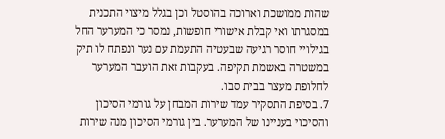שהות ממושכת וארוכה בהוסטל וכן בגלל מיצוי התכנית במסגרתו ואי קבלת אישורי חופשות, נמסר כי המערער החל בגילויי חוסר רגיעה שבעטיה התעמת עם נער ונפתח לו תיק במשטרה באשמת תקיפה. בעקבות זאת הועבר המערער לחלופת מעצר בבית סבו.
7. בסיפת התסקיר עמד שירות המבחן על גורמי הסיכון והסיכוי בעניינו של המערער. בין גורמי הסיכון מנה שירות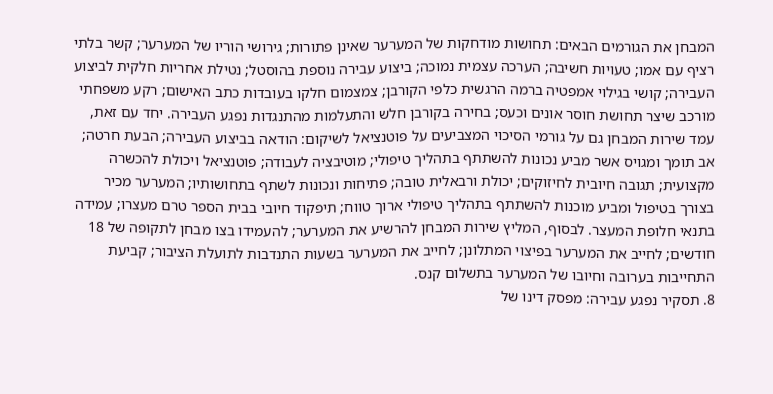המבחן את הגורמים הבאים: תחושות מודחקות של המערער שאינן פתורות; גירושי הוריו של המערער; קשר בלתי רציף עם אמו; טעויות חשיבה; הערכה עצמית נמוכה; ביצוע עבירה נוספת בהוסטל; נטילת אחריות חלקית לביצוע העבירה; קושי בגילוי אמפטיה ברמה הרגשית כלפי הקורבן; צמצמום חלקו בעובדות כתב האישום; רקע משפחתי מורכב שיצר תחושת חוסר אונים וכעס; בחירה בקורבן חלש והתעלמות מהתנגדות נפגע העבירה. יחד עם זאת, עמד שירות המבחן גם על גורמי הסיכוי המצביעים על פוטנציאל לשיקום: הודאה בביצוע העבירה; הבעת חרטה; אב תומך ומגויס אשר מביע נכונות להשתתף בתהליך טיפולי; מוטיבציה לעבודה; פוטנציאל ויכולת להכשרה מקצועית; תגובה חיובית לחיזוקים; יכולת ורבאלית טובה; פתיחות ונכונות לשתף בתחושותיו; המערער מכיר בצורך בטיפול ומביע מוכנות להשתתף בתהליך טיפולי ארוך טווח; תיפקוד חיובי בבית הספר טרם מעצרו; עמידה בתנאי חלופת המעצר. לבסוף, המליץ שירות המבחן להרשיע את המערער; להעמידו בצו מבחן לתקופה של 18 חודשים; לחייב את המערער בפיצוי המתלונן; לחייב את המערער בשעות התנדבות לתועלת הציבור; קביעת התחייבות בערובה וחיובו של המערער בתשלום קנס.
8. תסקיר נפגע עבירה: מפסק דינו של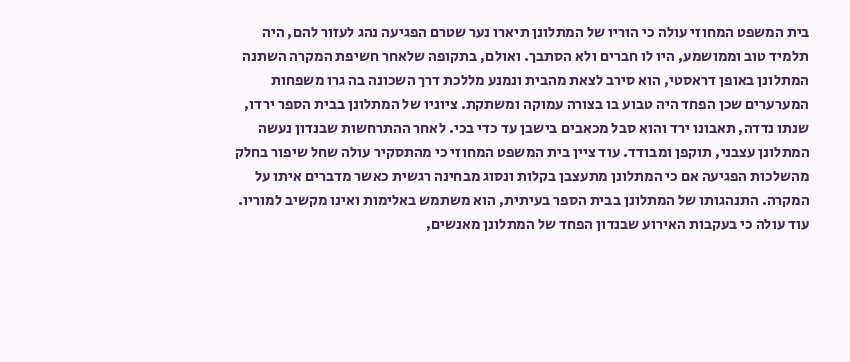בית המשפט המחוזי עולה כי הוריו של המתלונן תיארו נער שטרם הפגיעה נהג לעזור להם, היה תלמיד טוב וממושמע, היו לו חברים ולא הסתבך. ואולם, בתקופה שלאחר חשיפת המקרה השתנה המתלונן באופן דראסטי, הוא סירב לצאת מהבית ונמנע מללכת דרך השכונה בה גרו משפחות המערערים שכן הפחד היה טבוע בו בצורה עמוקה ומשתקת. ציוניו של המתלונן בבית הספר ירדו, שנתו נדדה, תאבונו ירד והוא סבל מכאבים בישבן עד כדי בכי. לאחר ההתרחשות שבנדון נעשה המתלונן עצבני, תוקפן ומבודד. עוד ציין בית המשפט המחוזי כי מהתסקיר עולה שחל שיפור בחלק מהשלכות הפגיעה אם כי המתלונן מתעצבן בקלות ונסוג מבחינה רגשית כאשר מדברים איתו על המקרה. התנהגותו של המתלונן בבית הספר בעיתית, הוא משתמש באלימות ואינו מקשיב למוריו. עוד עולה כי בעקבות האירוע שבנדון הפחד של המתלונן מאנשים,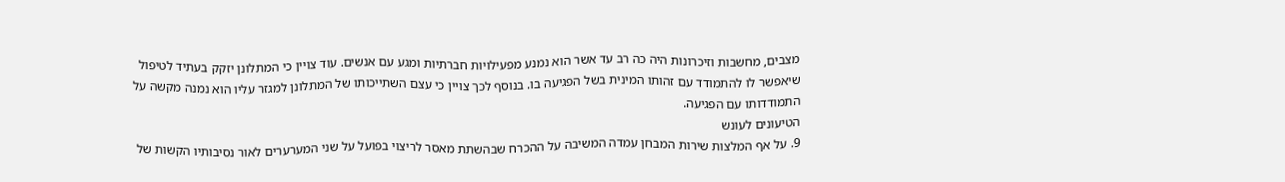מצבים, מחשבות וזיכרונות היה כה רב עד אשר הוא נמנע מפעילויות חברתיות ומגע עם אנשים. עוד צויין כי המתלונן יזקק בעתיד לטיפול שיאפשר לו להתמודד עם זהותו המינית בשל הפגיעה בו. בנוסף לכך צויין כי עצם השתייכותו של המתלונן למגזר עליו הוא נמנה מקשה על התמודדותו עם הפגיעה.
הטיעונים לעונש
9. על אף המלצות שירות המבחן עמדה המשיבה על ההכרח שבהשתת מאסר לריצוי בפועל על שני המערערים לאור נסיבותיו הקשות של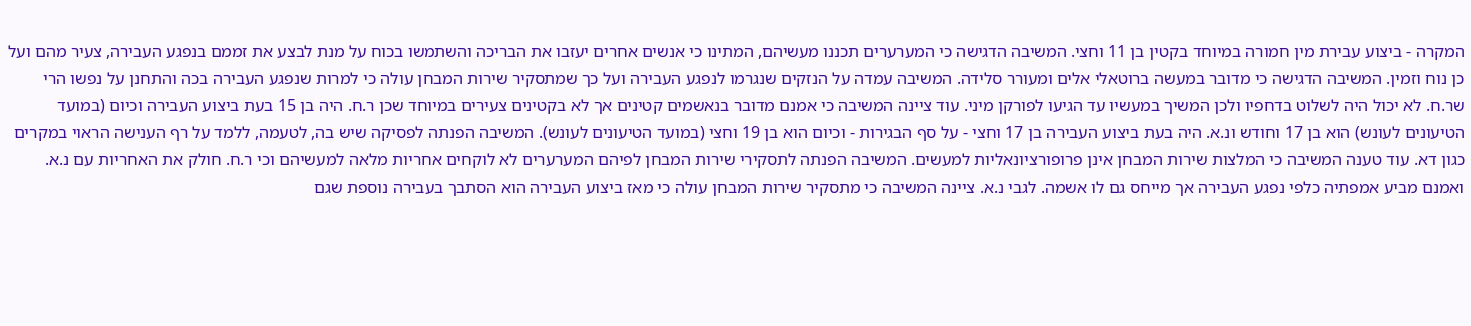המקרה - ביצוע עבירת מין חמורה במיוחד בקטין בן 11 וחצי. המשיבה הדגישה כי המערערים תכננו מעשיהם, המתינו כי אנשים אחרים יעזבו את הבריכה והשתמשו בכוח על מנת לבצע את זממם בנפגע העבירה, צעיר מהם ועל כן נוח וזמין. המשיבה הדגישה כי מדובר במעשה ברוטאלי אלים ומעורר סלידה. המשיבה עמדה על הנזקים שנגרמו לנפגע העבירה ועל כך שמתסקיר שירות המבחן עולה כי למרות שנפגע העבירה בכה והתחנן על נפשו הרי שר.ח. לא יכול היה לשלוט בדחפיו ולכן המשיך במעשיו עד הגיעו לפורקן מיני. עוד ציינה המשיבה כי אמנם מדובר בנאשמים קטינים אך לא בקטינים צעירים במיוחד שכן ר.ח. היה בן 15 בעת ביצוע העבירה וכיום (במועד הטיעונים לעונש) הוא בן 17 וחודש ונ.א. היה בעת ביצוע העבירה בן 17 וחצי - על סף הבגירות - וכיום הוא בן 19 וחצי (במועד הטיעונים לעונש). המשיבה הפנתה לפסיקה שיש בה, לטעמה, ללמד על רף הענישה הראוי במקרים כגון דא. עוד טענה המשיבה כי המלצות שירות המבחן אינן פרופורציונאליות למעשים. המשיבה הפנתה לתסקירי שירות המבחן לפיהם המערערים לא לוקחים אחריות מלאה למעשיהם וכי ר.ח. חולק את האחריות עם נ.א. ואמנם מביע אמפתיה כלפי נפגע העבירה אך מייחס גם לו אשמה. לגבי נ.א. ציינה המשיבה כי מתסקיר שירות המבחן עולה כי מאז ביצוע העבירה הוא הסתבך בעבירה נוספת שגם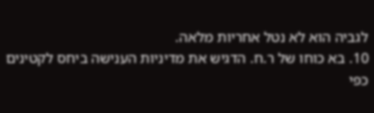לגביה הוא לא נטל אחריות מלאה.
10. בא כוחו של ר.ח. הדגיש את מדיניות הענישה ביחס לקטינים כפי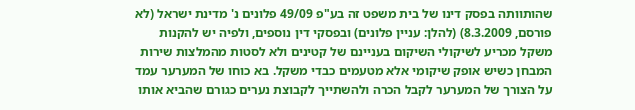שהותוותה בפסק דינו של בית משפט זה בע"פ 49/09 פלונים נ' מדינת ישראל (לא פורסם, 8.3.2009) (להלן: עניין פלונים) ובפסקי דין נוספים, ולפיה יש להקנות משקל מכריע לשיקולי השיקום בעניינם של קטינים ולא לסטות מהמלצות שירות המבחן כשיש אופק שיקומי אלא מטעמים כבדי משקל. בא כוחו של המערער עמד על הצורך של המערער לקבל הכרה ולהשתייך לקבוצת נערים כגורם שהביא אותו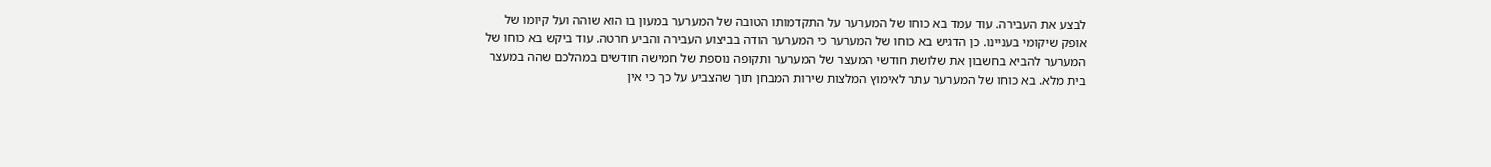לבצע את העבירה. עוד עמד בא כוחו של המערער על התקדמותו הטובה של המערער במעון בו הוא שוהה ועל קיומו של אופק שיקומי בעניינו. כן הדגיש בא כוחו של המערער כי המערער הודה בביצוע העבירה והביע חרטה. עוד ביקש בא כוחו של המערער להביא בחשבון את שלושת חודשי המעצר של המערער ותקופה נוספת של חמישה חודשים במהלכם שהה במעצר בית מלא. בא כוחו של המערער עתר לאימוץ המלצות שירות המבחן תוך שהצביע על כך כי אין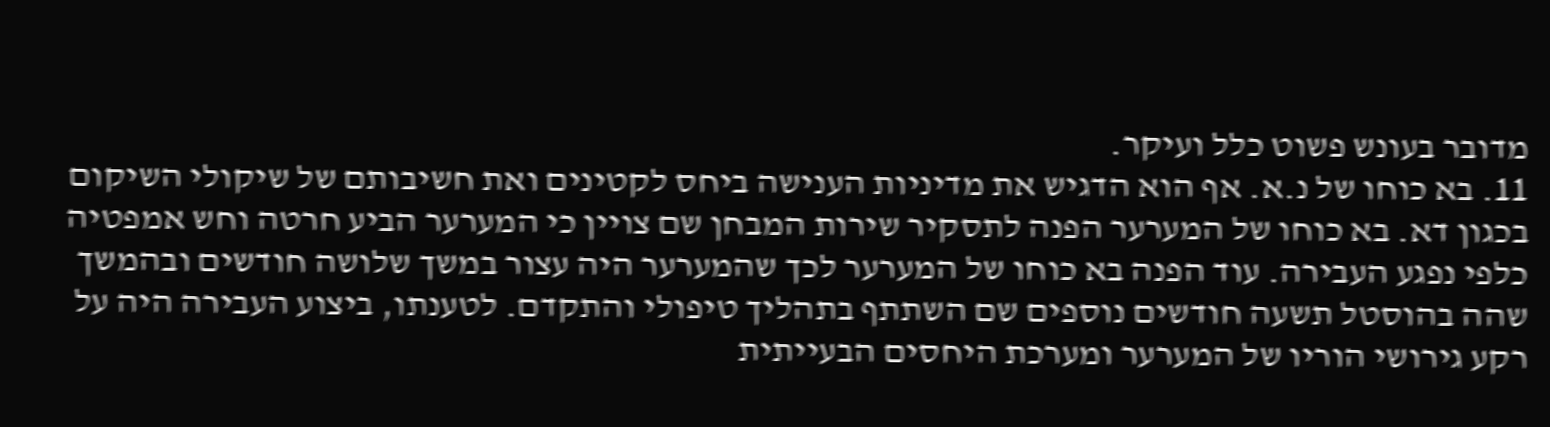מדובר בעונש פשוט כלל ועיקר.
11. בא כוחו של נ.א. אף הוא הדגיש את מדיניות הענישה ביחס לקטינים ואת חשיבותם של שיקולי השיקום בכגון דא. בא כוחו של המערער הפנה לתסקיר שירות המבחן שם צויין כי המערער הביע חרטה וחש אמפטיה כלפי נפגע העבירה. עוד הפנה בא כוחו של המערער לכך שהמערער היה עצור במשך שלושה חודשים ובהמשך שהה בהוסטל תשעה חודשים נוספים שם השתתף בתהליך טיפולי והתקדם. לטענתו, ביצוע העבירה היה על רקע גירושי הוריו של המערער ומערכת היחסים הבעייתית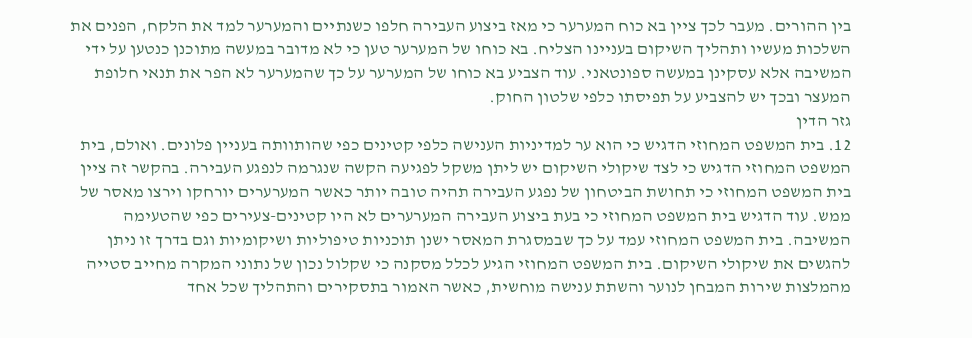בין ההורים. מעבר לכך ציין בא כוח המערער כי מאז ביצוע העבירה חלפו כשנתיים והמערער למד את הלקח, הפנים את השלכות מעשיו ותהליך השיקום בעניינו הצליח. בא כוחו של המערער טען כי לא מדובר במעשה מתוכנן כנטען על ידי המשיבה אלא עסקינן במעשה ספונטאני. עוד הצביע בא כוחו של המערער על כך שהמערער לא הפר את תנאי חלופת המעצר ובכך יש להצביע על תפיסתו כלפי שלטון החוק.
גזר הדין
12. בית המשפט המחוזי הדגיש כי הוא ער למדיניות הענישה כלפי קטינים כפי שהותוותה בעניין פלונים. ואולם, בית המשפט המחוזי הדגיש כי לצד שיקולי השיקום יש ליתן משקל לפגיעה הקשה שנגרמה לנפגע העבירה. בהקשר זה ציין בית המשפט המחוזי כי תחושת הביטחון של נפגע העבירה תהיה טובה יותר כאשר המערערים יורחקו וירצו מאסר של ממש. עוד הדגיש בית המשפט המחוזי כי בעת ביצוע העבירה המערערים לא היו קטינים-צעירים כפי שהטעימה המשיבה. בית המשפט המחוזי עמד על כך שבמסגרת המאסר ישנן תוכניות טיפוליות ושיקומיות וגם בדרך זו ניתן להגשים את שיקולי השיקום. בית המשפט המחוזי הגיע לכלל מסקנה כי שקלול נכון של נתוני המקרה מחייב סטייה מהמלצות שירות המבחן לנוער והשתת ענישה מוחשית, כאשר האמור בתסקירים והתהליך שכל אחד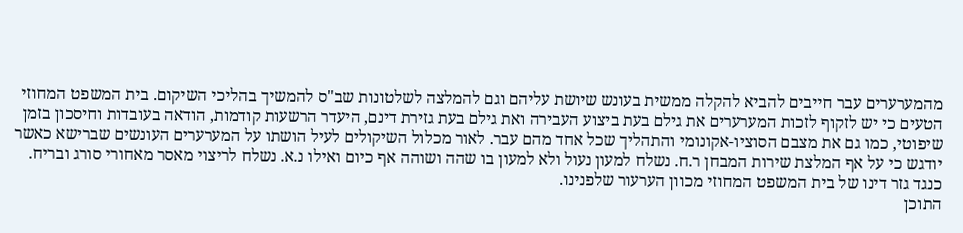מהמערערים עבר חייבים להביא להקלה ממשית בעונש שיושת עליהם וגם להמלצה לשלטונות שב"ס להמשיך בהליכי השיקום. בית המשפט המחוזי הטעים כי יש לזקוף לזכות המערערים את גילם בעת ביצוע העבירה ואת גילם בעת גזירת דינם, היעדר הרשעות קודמות, הודאה בעובדות וחיסכון בזמן שיפוטי, כמו גם את מצבם הסוציו-אקונומי והתהליך שכל אחד מהם עבר. לאור מכלול השיקולים לעיל הושתו על המערערים העונשים שברישא כאשר יודגש כי על אף המלצת שירות המבחן ר.ח. נשלח למעון נעול ולא למעון בו שהה ושוהה אף כיום ואילו נ.א. נשלח לריצוי מאסר מאחורי סורג ובריח.
כנגד גזר דינו של בית המשפט המחוזי מכוון הערעור שלפנינו.
התוכן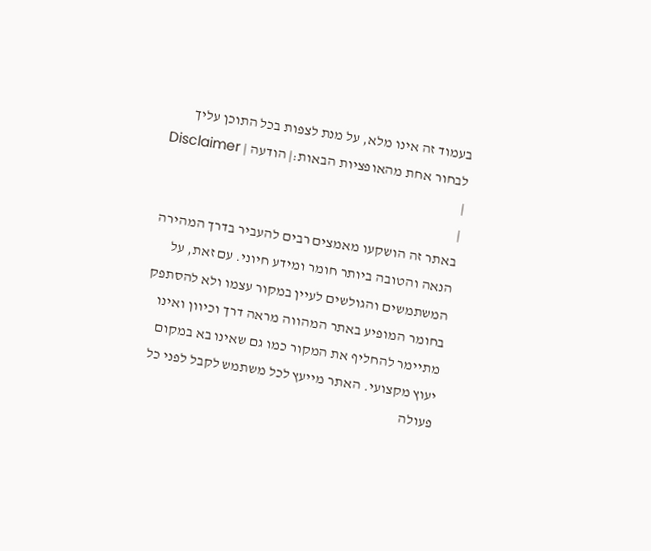בעמוד זה אינו מלא, על מנת לצפות בכל התוכן עליך לבחור אחת מהאופציות הבאות:| הודעה | Disclaimer |
|
באתר זה הושקעו מאמצים רבים להעביר בדרך המהירה הנאה והטובה ביותר חומר ומידע חיוני. עם זאת, על המשתמשים והגולשים לעיין במקור עצמו ולא להסתפק בחומר המופיע באתר המהווה מראה דרך וכיוון ואינו מתיימר להחליף את המקור כמו גם שאינו בא במקום יעוץ מקצועי. האתר מייעץ לכל משתמש לקבל לפני כל פעולה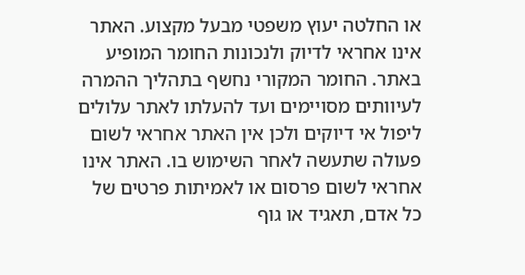או החלטה יעוץ משפטי מבעל מקצוע. האתר אינו אחראי לדיוק ולנכונות החומר המופיע באתר. החומר המקורי נחשף בתהליך ההמרה לעיוותים מסויימים ועד להעלתו לאתר עלולים ליפול אי דיוקים ולכן אין האתר אחראי לשום פעולה שתעשה לאחר השימוש בו. האתר אינו אחראי לשום פרסום או לאמיתות פרטים של כל אדם, תאגיד או גוף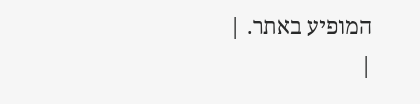המופיע באתר. |
|